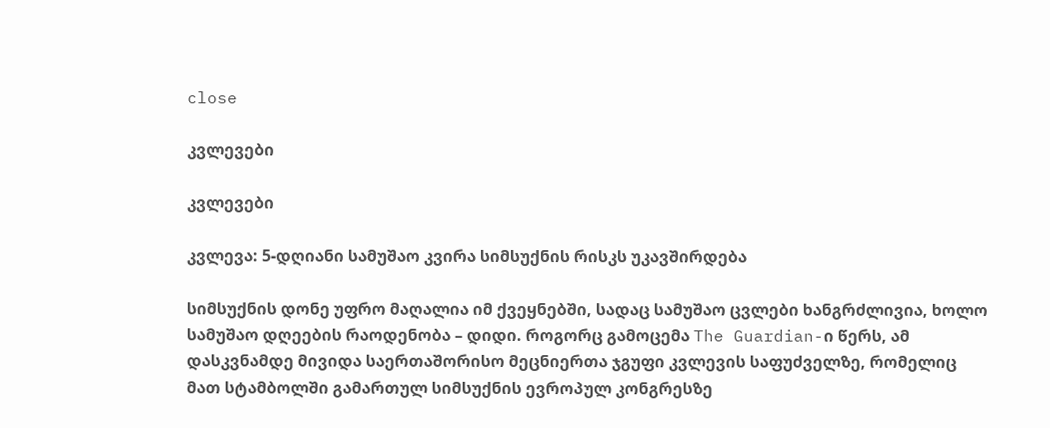close

კვლევები

კვლევები

კვლევა: 5-დღიანი სამუშაო კვირა სიმსუქნის რისკს უკავშირდება

სიმსუქნის დონე უფრო მაღალია იმ ქვეყნებში, სადაც სამუშაო ცვლები ხანგრძლივია, ხოლო სამუშაო დღეების რაოდენობა – დიდი. როგორც გამოცემა The Guardian-ი წერს, ამ დასკვნამდე მივიდა საერთაშორისო მეცნიერთა ჯგუფი კვლევის საფუძველზე, რომელიც მათ სტამბოლში გამართულ სიმსუქნის ევროპულ კონგრესზე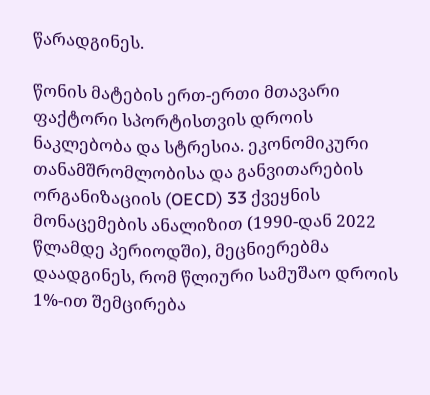წარადგინეს.

წონის მატების ერთ-ერთი მთავარი ფაქტორი სპორტისთვის დროის ნაკლებობა და სტრესია. ეკონომიკური თანამშრომლობისა და განვითარების ორგანიზაციის (OECD) 33 ქვეყნის მონაცემების ანალიზით (1990-დან 2022 წლამდე პერიოდში), მეცნიერებმა დაადგინეს, რომ წლიური სამუშაო დროის 1%-ით შემცირება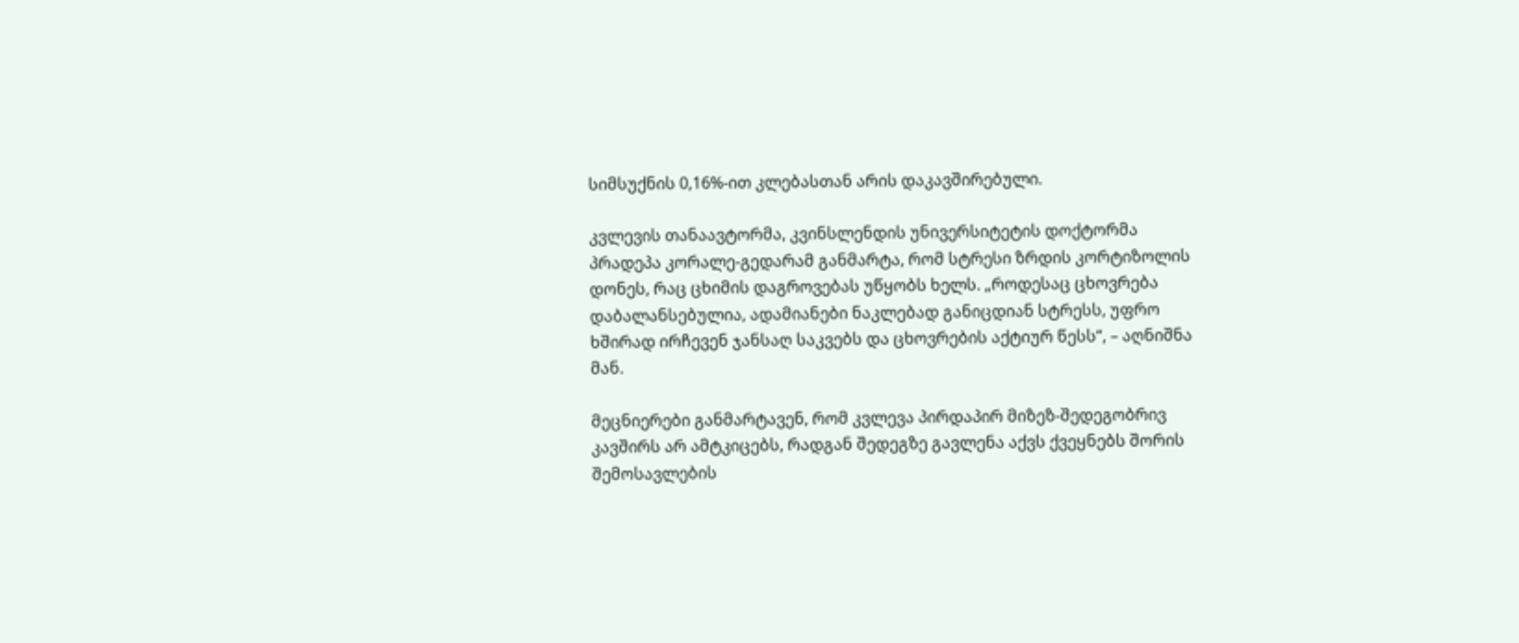სიმსუქნის 0,16%-ით კლებასთან არის დაკავშირებული.

კვლევის თანაავტორმა, კვინსლენდის უნივერსიტეტის დოქტორმა პრადეპა კორალე-გედარამ განმარტა, რომ სტრესი ზრდის კორტიზოლის დონეს, რაც ცხიმის დაგროვებას უწყობს ხელს. „როდესაც ცხოვრება დაბალანსებულია, ადამიანები ნაკლებად განიცდიან სტრესს, უფრო ხშირად ირჩევენ ჯანსაღ საკვებს და ცხოვრების აქტიურ წესს“, – აღნიშნა მან.

მეცნიერები განმარტავენ, რომ კვლევა პირდაპირ მიზეზ-შედეგობრივ კავშირს არ ამტკიცებს, რადგან შედეგზე გავლენა აქვს ქვეყნებს შორის შემოსავლების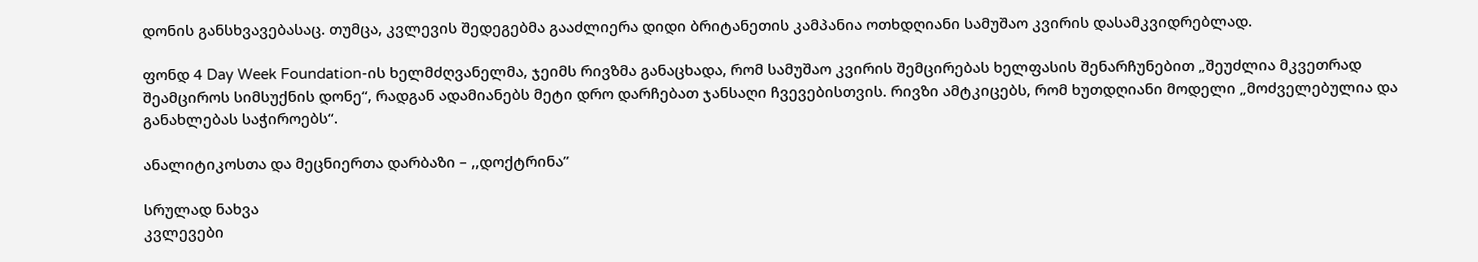დონის განსხვავებასაც. თუმცა, კვლევის შედეგებმა გააძლიერა დიდი ბრიტანეთის კამპანია ოთხდღიანი სამუშაო კვირის დასამკვიდრებლად.

ფონდ 4 Day Week Foundation-ის ხელმძღვანელმა, ჯეიმს რივზმა განაცხადა, რომ სამუშაო კვირის შემცირებას ხელფასის შენარჩუნებით „შეუძლია მკვეთრად შეამციროს სიმსუქნის დონე“, რადგან ადამიანებს მეტი დრო დარჩებათ ჯანსაღი ჩვევებისთვის. რივზი ამტკიცებს, რომ ხუთდღიანი მოდელი „მოძველებულია და განახლებას საჭიროებს“.

ანალიტიკოსთა და მეცნიერთა დარბაზი – ,,დოქტრინა”

სრულად ნახვა
კვლევები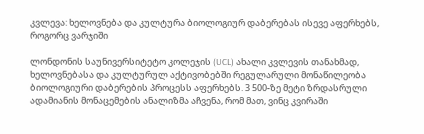კვლევა: ხელოვნება და კულტურა ბიოლოგიურ დაბერებას ისევე აფერხებს, როგორც ვარჯიში

ლონდონის საუნივერსიტეტო კოლეჯის (UCL) ახალი კვლევის თანახმად, ხელოვნებასა და კულტურულ აქტივობებში რეგულარული მონაწილეობა ბიოლოგიური დაბერების პროცესს აფერხებს. 3 500-ზე მეტი ზრდასრული ადამიანის მონაცემების ანალიზმა აჩვენა, რომ მათ, ვინც კვირაში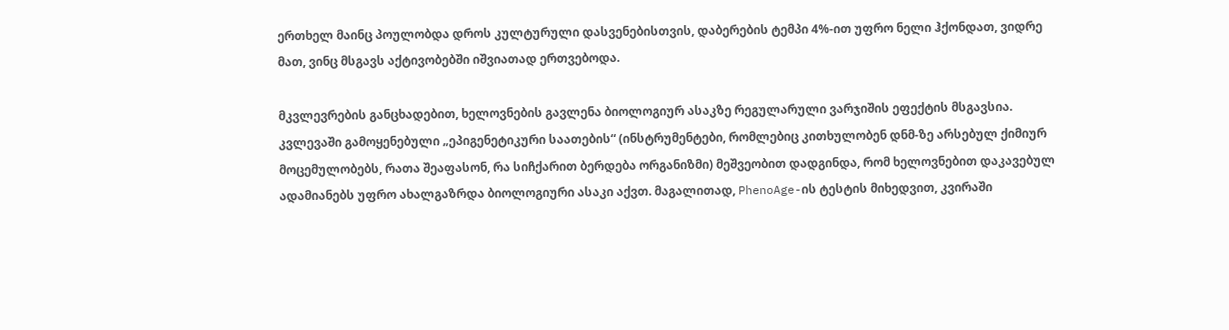ერთხელ მაინც პოულობდა დროს კულტურული დასვენებისთვის, დაბერების ტემპი 4%-ით უფრო ნელი ჰქონდათ, ვიდრე მათ, ვინც მსგავს აქტივობებში იშვიათად ერთვებოდა.

მკვლევრების განცხადებით, ხელოვნების გავლენა ბიოლოგიურ ასაკზე რეგულარული ვარჯიშის ეფექტის მსგავსია. კვლევაში გამოყენებული „ეპიგენეტიკური საათების“ (ინსტრუმენტები, რომლებიც კითხულობენ დნმ-ზე არსებულ ქიმიურ მოცემულობებს, რათა შეაფასონ, რა სიჩქარით ბერდება ორგანიზმი) მეშვეობით დადგინდა, რომ ხელოვნებით დაკავებულ ადამიანებს უფრო ახალგაზრდა ბიოლოგიური ასაკი აქვთ. მაგალითად, PhenoAge-ის ტესტის მიხედვით, კვირაში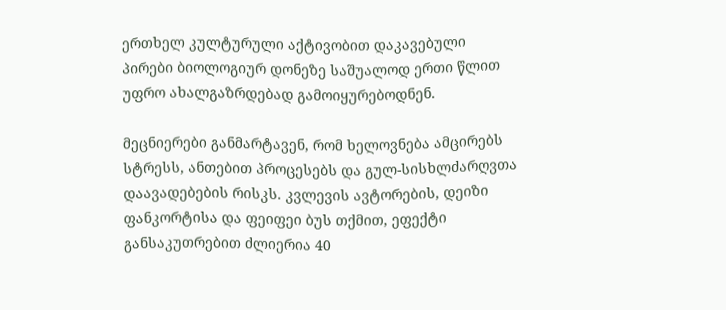ერთხელ კულტურული აქტივობით დაკავებული პირები ბიოლოგიურ დონეზე საშუალოდ ერთი წლით უფრო ახალგაზრდებად გამოიყურებოდნენ.

მეცნიერები განმარტავენ, რომ ხელოვნება ამცირებს სტრესს, ანთებით პროცესებს და გულ-სისხლძარღვთა დაავადებების რისკს. კვლევის ავტორების, დეიზი ფანკორტისა და ფეიფეი ბუს თქმით, ეფექტი განსაკუთრებით ძლიერია 40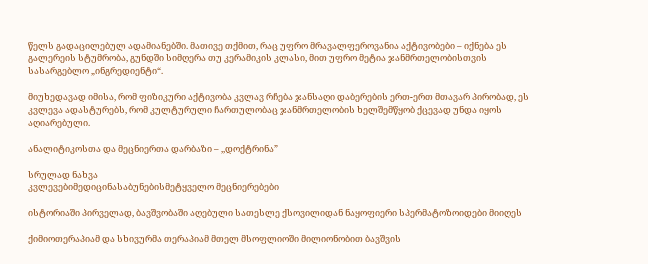წელს გადაცილებულ ადამიანებში. მათივე თქმით, რაც უფრო მრავალფეროვანია აქტივობები – იქნება ეს გალერეის სტუმრობა, გუნდში სიმღერა თუ კერამიკის კლასი, მით უფრო მეტია ჯანმრთელობისთვის სასარგებლო „ინგრედიენტი“.

მიუხედავად იმისა, რომ ფიზიკური აქტივობა კვლავ რჩება ჯანსაღი დაბერების ერთ-ერთ მთავარ პირობად, ეს კვლევა ადასტურებს, რომ კულტურული ჩართულობაც ჯანმრთელობის ხელშემწყობ ქცევად უნდა იყოს აღიარებული.

ანალიტიკოსთა და მეცნიერთა დარბაზი – ,,დოქტრინა”

სრულად ნახვა
კვლევებიმედიცინასაბუნებისმეტყველო მეცნიერებები

ისტორიაში პირველად, ბავშვობაში აღებული სათესლე ქსოვილიდან ნაყოფიერი სპერმატოზოიდები მიიღეს

ქიმიოთერაპიამ და სხივურმა თერაპიამ მთელ მსოფლიოში მილიონობით ბავშვის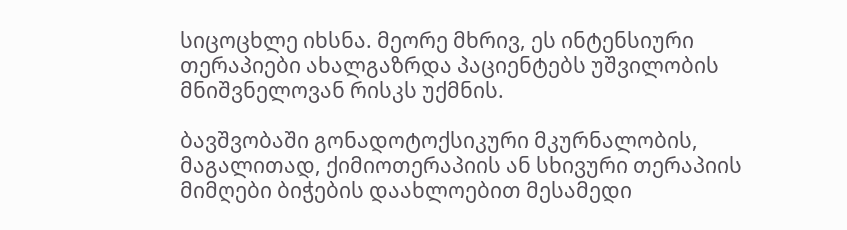სიცოცხლე იხსნა. მეორე მხრივ, ეს ინტენსიური თერაპიები ახალგაზრდა პაციენტებს უშვილობის მნიშვნელოვან რისკს უქმნის.

ბავშვობაში გონადოტოქსიკური მკურნალობის, მაგალითად, ქიმიოთერაპიის ან სხივური თერაპიის მიმღები ბიჭების დაახლოებით მესამედი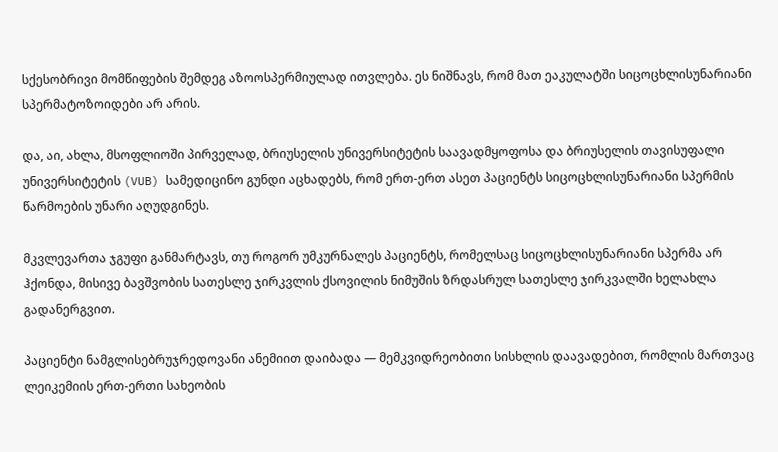სქესობრივი მომწიფების შემდეგ აზოოსპერმიულად ითვლება. ეს ნიშნავს, რომ მათ ეაკულატში სიცოცხლისუნარიანი სპერმატოზოიდები არ არის.

და, აი, ახლა, მსოფლიოში პირველად, ბრიუსელის უნივერსიტეტის საავადმყოფოსა და ბრიუსელის თავისუფალი უნივერსიტეტის (VUB) სამედიცინო გუნდი აცხადებს, რომ ერთ-ერთ ასეთ პაციენტს სიცოცხლისუნარიანი სპერმის წარმოების უნარი აღუდგინეს.

მკვლევართა ჯგუფი განმარტავს, თუ როგორ უმკურნალეს პაციენტს, რომელსაც სიცოცხლისუნარიანი სპერმა არ ჰქონდა, მისივე ბავშვობის სათესლე ჯირკვლის ქსოვილის ნიმუშის ზრდასრულ სათესლე ჯირკვალში ხელახლა გადანერგვით.

პაციენტი ნამგლისებრუჯრედოვანი ანემიით დაიბადა — მემკვიდრეობითი სისხლის დაავადებით, რომლის მართვაც ლეიკემიის ერთ-ერთი სახეობის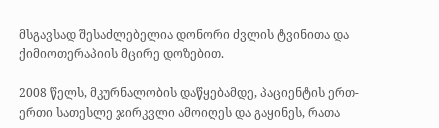მსგავსად შესაძლებელია დონორი ძვლის ტვინითა და ქიმიოთერაპიის მცირე დოზებით.

2008 წელს, მკურნალობის დაწყებამდე, პაციენტის ერთ-ერთი სათესლე ჯირკვლი ამოიღეს და გაყინეს, რათა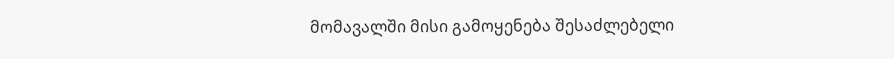მომავალში მისი გამოყენება შესაძლებელი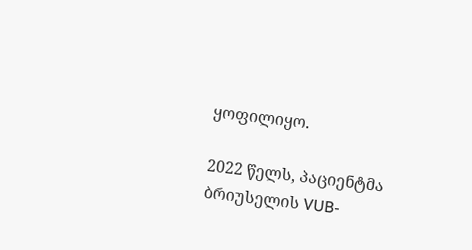ყოფილიყო.

2022 წელს, პაციენტმა ბრიუსელის VUB-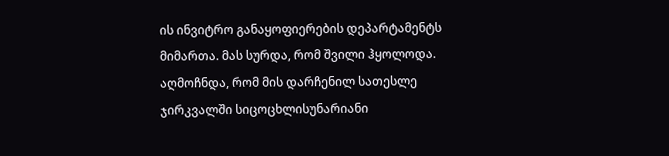ის ინვიტრო განაყოფიერების დეპარტამენტს მიმართა. მას სურდა, რომ შვილი ჰყოლოდა. აღმოჩნდა, რომ მის დარჩენილ სათესლე ჯირკვალში სიცოცხლისუნარიანი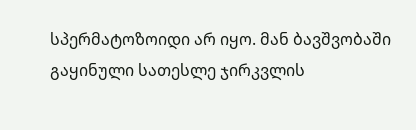სპერმატოზოიდი არ იყო. მან ბავშვობაში გაყინული სათესლე ჯირკვლის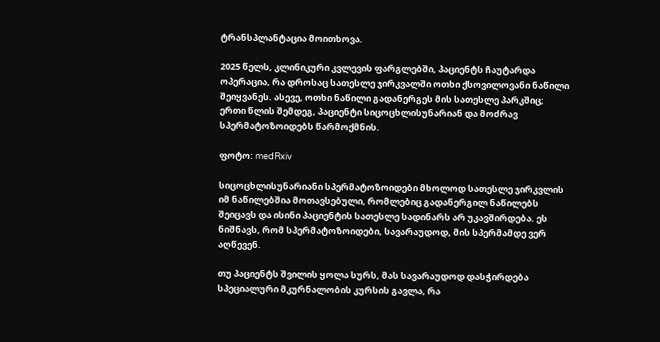ტრანსპლანტაცია მოითხოვა.

2025 წელს, კლინიკური კვლევის ფარგლებში, პაციენტს ჩაუტარდა ოპერაცია, რა დროსაც სათესლე ჯირკვალში ოთხი ქსოვილოვანი ნაწილი შეიყვანეს. ასევე, ოთხი ნაწილი გადანერგეს მის სათესლე პარკშიც; ერთი წლის შემდეგ, პაციენტი სიცოცხლისუნარიან და მოძრავ სპერმატოზოიდებს წარმოქმნის.

ფოტო: medRxiv

სიცოცხლისუნარიანი სპერმატოზოიდები მხოლოდ სათესლე ჯირკვლის იმ ნაწილებშია მოთავსებული, რომლებიც გადანერგილ ნაწილებს შეიცავს და ისინი პაციენტის სათესლე სადინარს არ უკავშირდება. ეს ნიშნავს, რომ სპერმატოზოიდები, სავარაუდოდ, მის სპერმამდე ვერ აღწევენ.

თუ პაციენტს შვილის ყოლა სურს, მას სავარაუდოდ დასჭირდება სპეციალური მკურნალობის კურსის გავლა, რა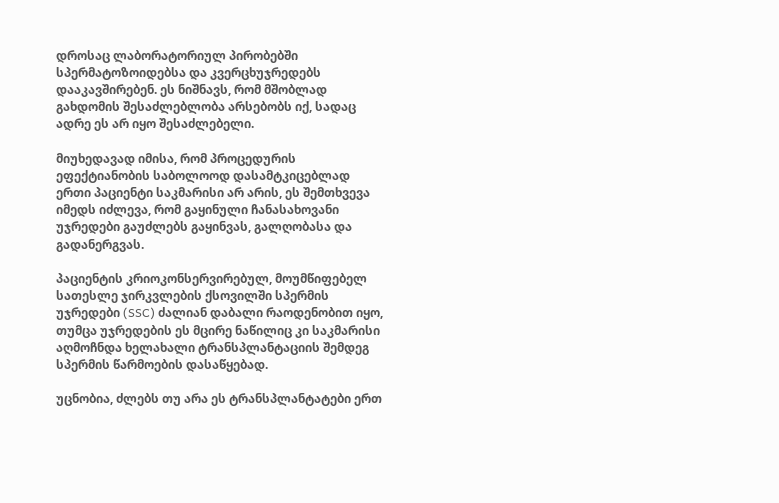დროსაც ლაბორატორიულ პირობებში სპერმატოზოიდებსა და კვერცხუჯრედებს დააკავშირებენ. ეს ნიშნავს, რომ მშობლად გახდომის შესაძლებლობა არსებობს იქ, სადაც ადრე ეს არ იყო შესაძლებელი.

მიუხედავად იმისა, რომ პროცედურის ეფექტიანობის საბოლოოდ დასამტკიცებლად ერთი პაციენტი საკმარისი არ არის, ეს შემთხვევა იმედს იძლევა, რომ გაყინული ჩანასახოვანი უჯრედები გაუძლებს გაყინვას, გალღობასა და გადანერგვას.

პაციენტის კრიოკონსერვირებულ, მოუმწიფებელ სათესლე ჯირკვლების ქსოვილში სპერმის უჯრედები (SSC) ძალიან დაბალი რაოდენობით იყო, თუმცა უჯრედების ეს მცირე ნაწილიც კი საკმარისი აღმოჩნდა ხელახალი ტრანსპლანტაციის შემდეგ სპერმის წარმოების დასაწყებად.

უცნობია, ძლებს თუ არა ეს ტრანსპლანტატები ერთ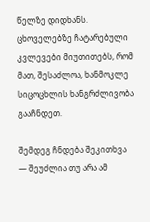წელზე დიდხანს. ცხოველებზე ჩატარებული კვლევები მიუთითებს, რომ მათ, შესაძლოა, ხანმოკლე სიცოცხლის ხანგრძლივობა გააჩნდეთ.

შემდეგ ჩნდება შეკითხვა — შეუძლია თუ არა ამ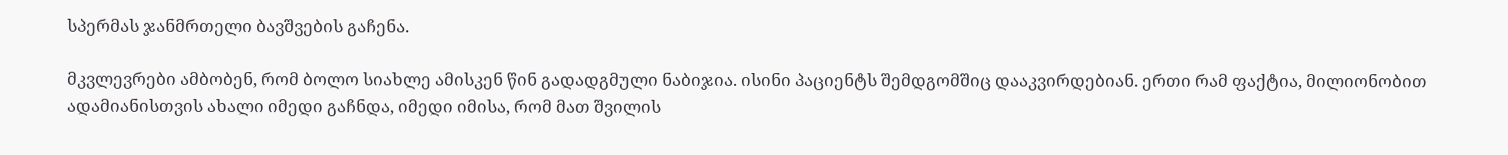სპერმას ჯანმრთელი ბავშვების გაჩენა.

მკვლევრები ამბობენ, რომ ბოლო სიახლე ამისკენ წინ გადადგმული ნაბიჯია. ისინი პაციენტს შემდგომშიც დააკვირდებიან. ერთი რამ ფაქტია, მილიონობით ადამიანისთვის ახალი იმედი გაჩნდა, იმედი იმისა, რომ მათ შვილის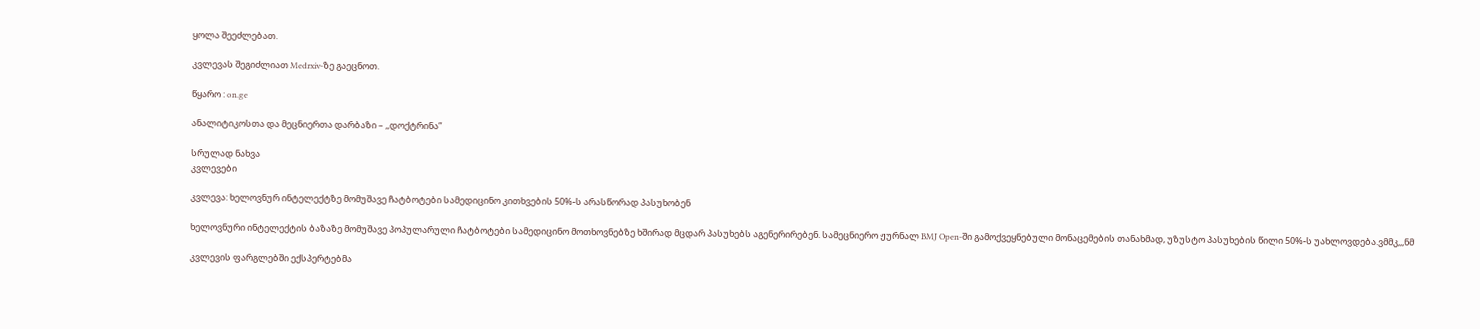ყოლა შეეძლებათ.

კვლევას შეგიძლიათ Medrxiv-ზე გაეცნოთ.

წყარო : on.ge

ანალიტიკოსთა და მეცნიერთა დარბაზი – ,,დოქტრინა”

სრულად ნახვა
კვლევები

კვლევა: ხელოვნურ ინტელექტზე მომუშავე ჩატბოტები სამედიცინო კითხვების 50%-ს არასწორად პასუხობენ

ხელოვნური ინტელექტის ბაზაზე მომუშავე პოპულარული ჩატბოტები სამედიცინო მოთხოვნებზე ხშირად მცდარ პასუხებს აგენერირებენ. სამეცნიერო ჟურნალ BMJ Open-ში გამოქვეყნებული მონაცემების თანახმად, უზუსტო პასუხების წილი 50%-ს უახლოვდება.ვმმკ,,,ნმ

კვლევის ფარგლებში ექსპერტებმა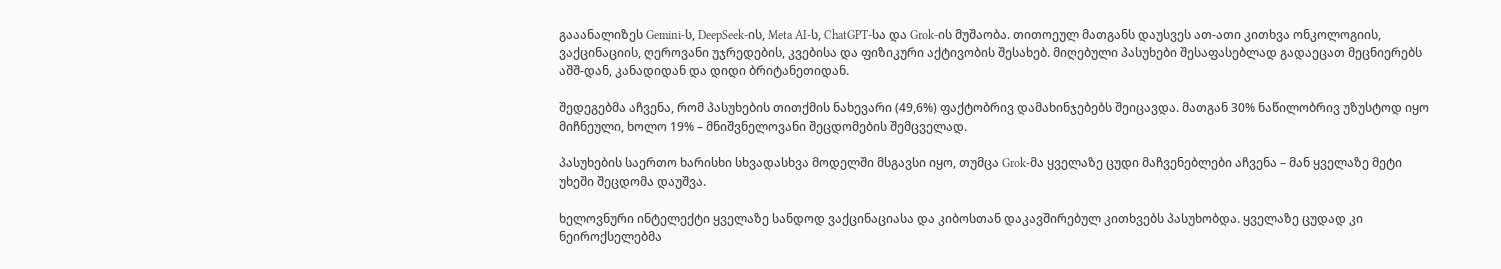გააანალიზეს Gemini-ს, DeepSeek-ის, Meta AI-ს, ChatGPT-სა და Grok-ის მუშაობა. თითოეულ მათგანს დაუსვეს ათ-ათი კითხვა ონკოლოგიის, ვაქცინაციის, ღეროვანი უჯრედების, კვებისა და ფიზიკური აქტივობის შესახებ. მიღებული პასუხები შესაფასებლად გადაეცათ მეცნიერებს აშშ-დან, კანადიდან და დიდი ბრიტანეთიდან.

შედეგებმა აჩვენა, რომ პასუხების თითქმის ნახევარი (49,6%) ფაქტობრივ დამახინჯებებს შეიცავდა. მათგან 30% ნაწილობრივ უზუსტოდ იყო მიჩნეული, ხოლო 19% – მნიშვნელოვანი შეცდომების შემცველად.

პასუხების საერთო ხარისხი სხვადასხვა მოდელში მსგავსი იყო, თუმცა Grok-მა ყველაზე ცუდი მაჩვენებლები აჩვენა – მან ყველაზე მეტი უხეში შეცდომა დაუშვა.

ხელოვნური ინტელექტი ყველაზე სანდოდ ვაქცინაციასა და კიბოსთან დაკავშირებულ კითხვებს პასუხობდა. ყველაზე ცუდად კი ნეიროქსელებმა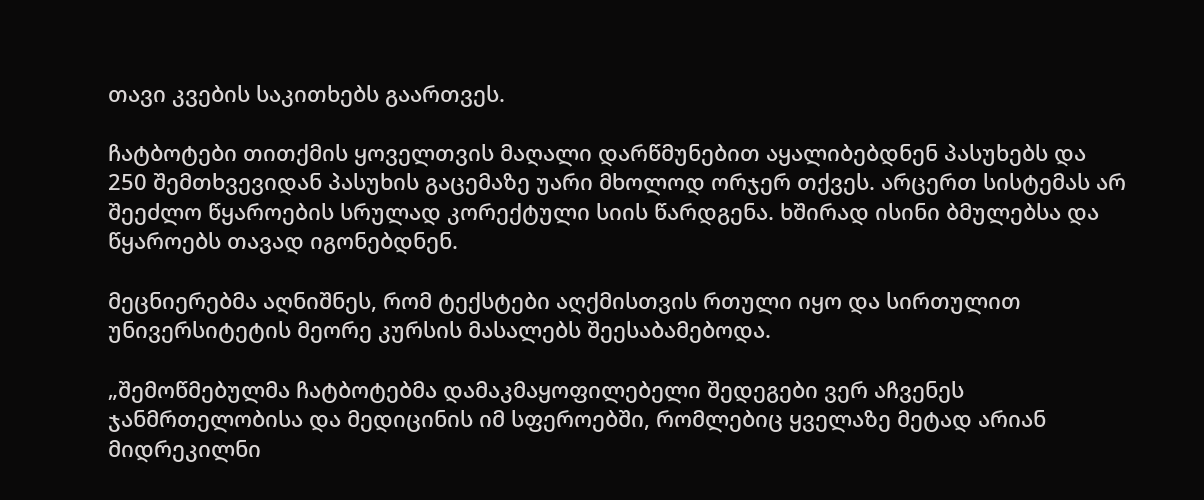თავი კვების საკითხებს გაართვეს.

ჩატბოტები თითქმის ყოველთვის მაღალი დარწმუნებით აყალიბებდნენ პასუხებს და 250 შემთხვევიდან პასუხის გაცემაზე უარი მხოლოდ ორჯერ თქვეს. არცერთ სისტემას არ შეეძლო წყაროების სრულად კორექტული სიის წარდგენა. ხშირად ისინი ბმულებსა და წყაროებს თავად იგონებდნენ.

მეცნიერებმა აღნიშნეს, რომ ტექსტები აღქმისთვის რთული იყო და სირთულით უნივერსიტეტის მეორე კურსის მასალებს შეესაბამებოდა.

„შემოწმებულმა ჩატბოტებმა დამაკმაყოფილებელი შედეგები ვერ აჩვენეს ჯანმრთელობისა და მედიცინის იმ სფეროებში, რომლებიც ყველაზე მეტად არიან მიდრეკილნი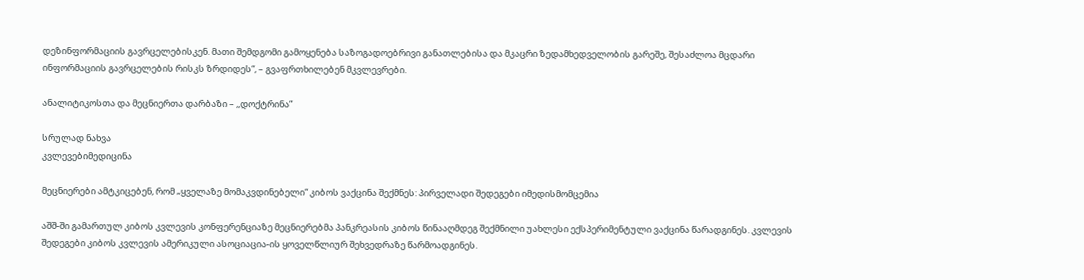დეზინფორმაციის გავრცელებისკენ. მათი შემდგომი გამოყენება საზოგადოებრივი განათლებისა და მკაცრი ზედამხედველობის გარეშე, შესაძლოა მცდარი ინფორმაციის გავრცელების რისკს ზრდიდეს“, – გვაფრთხილებენ მკვლევრები.

ანალიტიკოსთა და მეცნიერთა დარბაზი – ,,დოქტრინა”

სრულად ნახვა
კვლევებიმედიცინა

მეცნიერები ამტკიცებენ, რომ „ყველაზე მომაკვდინებელი“ კიბოს ვაქცინა შექმნეს: პირველადი შედეგები იმედისმომცემია

აშშ-ში გამართულ კიბოს კვლევის კონფერენციაზე მეცნიერებმა პანკრეასის კიბოს წინააღმდეგ შექმნილი უახლესი ექსპერიმენტული ვაქცინა წარადგინეს. კვლევის შედეგები კიბოს კვლევის ამერიკული ასოციაცია-ის ყოველწლიურ შეხვედრაზე წარმოადგინეს.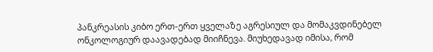პანკრეასის კიბო ერთ-ერთ ყველაზე აგრესიულ და მომაკვდინებელ ონკოლოგიურ დაავადებად მიიჩნევა. მიუხედავად იმისა, რომ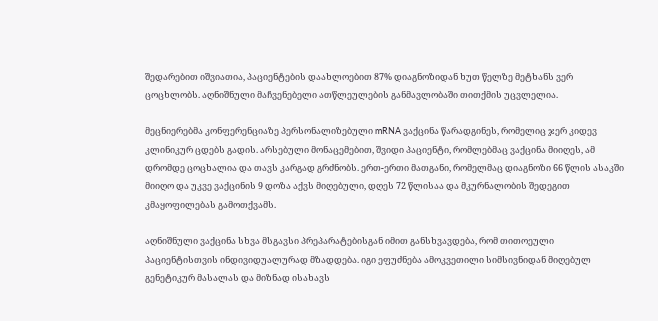შედარებით იშვიათია, პაციენტების დაახლოებით 87% დიაგნოზიდან ხუთ წელზე მეტხანს ვერ ცოცხლობს. აღნიშნული მაჩვენებელი ათწლეულების განმავლობაში თითქმის უცვლელია.

მეცნიერებმა კონფერენციაზე პერსონალიზებული mRNA ვაქცინა წარადგინეს, რომელიც ჯერ კიდევ კლინიკურ ცდებს გადის. არსებული მონაცემებით, შვიდი პაციენტი, რომლებმაც ვაქცინა მიიღეს, ამ დრომდე ცოცხალია და თავს კარგად გრძნობს. ერთ-ერთი მათგანი, რომელმაც დიაგნოზი 66 წლის ასაკში მიიღო და უკვე ვაქცინის 9 დოზა აქვს მიღებული, დღეს 72 წლისაა და მკურნალობის შედეგით კმაყოფილებას გამოთქვამს.

აღნიშნული ვაქცინა სხვა მსგავსი პრეპარატებისგან იმით განსხვავდება, რომ თითოეული პაციენტისთვის ინდივიდუალურად მზადდება. იგი ეფუძნება ამოკვეთილი სიმსივნიდან მიღებულ გენეტიკურ მასალას და მიზნად ისახავს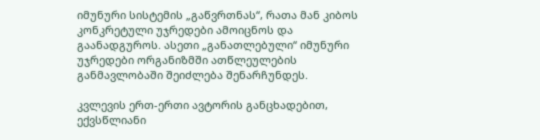იმუნური სისტემის „გაწვრთნას“, რათა მან კიბოს კონკრეტული უჯრედები ამოიცნოს და გაანადგუროს. ასეთი „განათლებული“ იმუნური უჯრედები ორგანიზმში ათწლეულების განმავლობაში შეიძლება შენარჩუნდეს.

კვლევის ერთ-ერთი ავტორის განცხადებით, ექვსწლიანი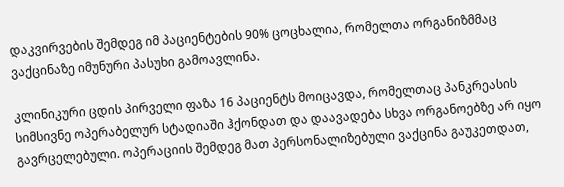დაკვირვების შემდეგ იმ პაციენტების 90% ცოცხალია, რომელთა ორგანიზმმაც ვაქცინაზე იმუნური პასუხი გამოავლინა.

კლინიკური ცდის პირველი ფაზა 16 პაციენტს მოიცავდა, რომელთაც პანკრეასის სიმსივნე ოპერაბელურ სტადიაში ჰქონდათ და დაავადება სხვა ორგანოებზე არ იყო გავრცელებული. ოპერაციის შემდეგ მათ პერსონალიზებული ვაქცინა გაუკეთდათ,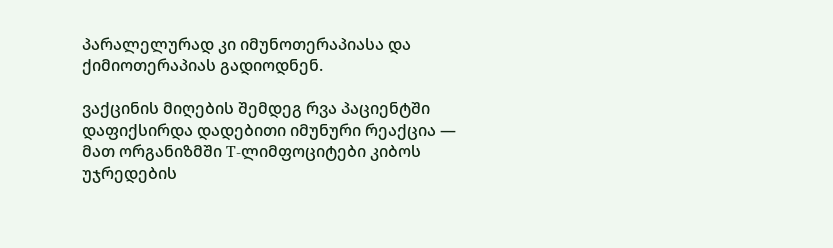პარალელურად კი იმუნოთერაპიასა და ქიმიოთერაპიას გადიოდნენ.

ვაქცინის მიღების შემდეგ რვა პაციენტში დაფიქსირდა დადებითი იმუნური რეაქცია — მათ ორგანიზმში T-ლიმფოციტები კიბოს უჯრედების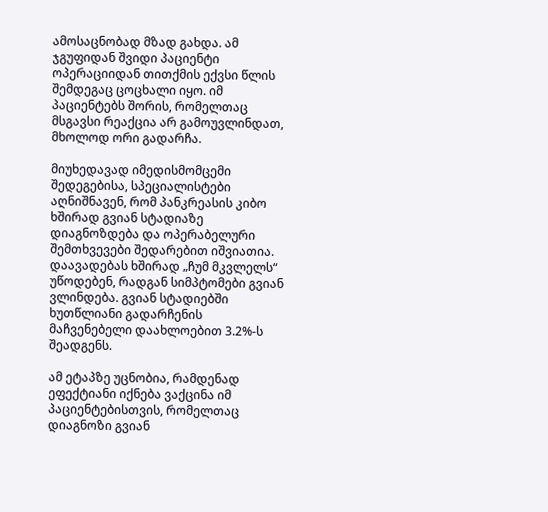ამოსაცნობად მზად გახდა. ამ ჯგუფიდან შვიდი პაციენტი ოპერაციიდან თითქმის ექვსი წლის შემდეგაც ცოცხალი იყო. იმ პაციენტებს შორის, რომელთაც მსგავსი რეაქცია არ გამოუვლინდათ, მხოლოდ ორი გადარჩა.

მიუხედავად იმედისმომცემი შედეგებისა, სპეციალისტები აღნიშნავენ, რომ პანკრეასის კიბო ხშირად გვიან სტადიაზე დიაგნოზდება და ოპერაბელური შემთხვევები შედარებით იშვიათია. დაავადებას ხშირად „ჩუმ მკვლელს“ უწოდებენ, რადგან სიმპტომები გვიან ვლინდება. გვიან სტადიებში ხუთწლიანი გადარჩენის მაჩვენებელი დაახლოებით 3.2%-ს შეადგენს.

ამ ეტაპზე უცნობია, რამდენად ეფექტიანი იქნება ვაქცინა იმ პაციენტებისთვის, რომელთაც დიაგნოზი გვიან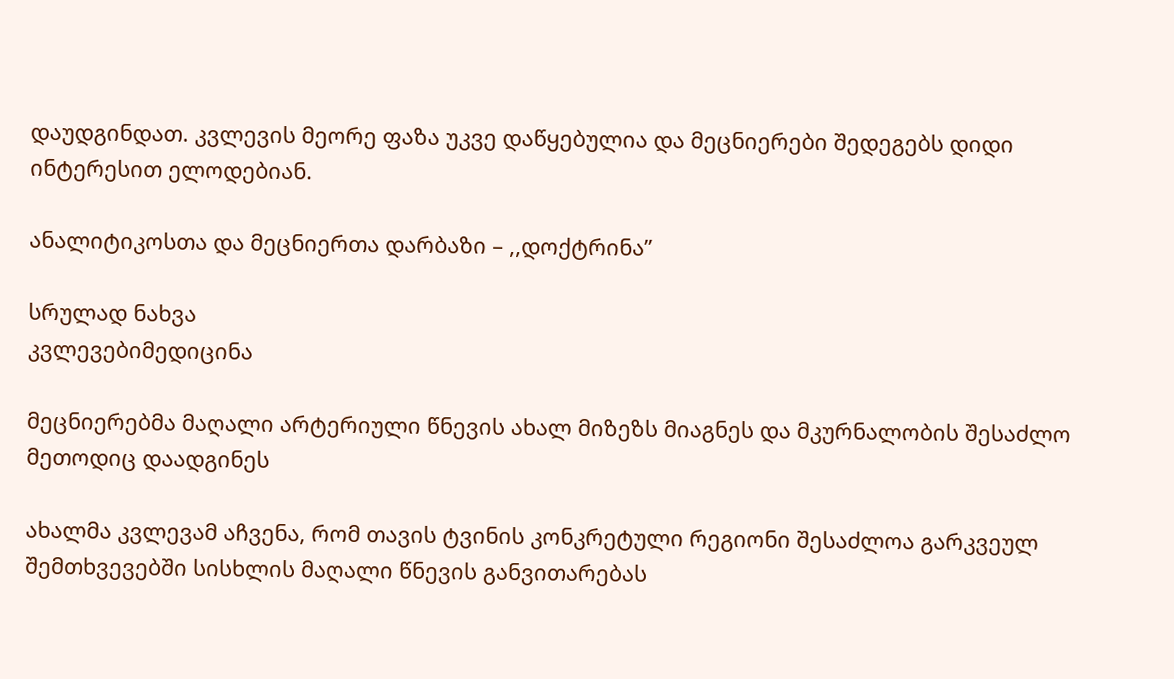დაუდგინდათ. კვლევის მეორე ფაზა უკვე დაწყებულია და მეცნიერები შედეგებს დიდი ინტერესით ელოდებიან.

ანალიტიკოსთა და მეცნიერთა დარბაზი – ,,დოქტრინა”

სრულად ნახვა
კვლევებიმედიცინა

მეცნიერებმა მაღალი არტერიული წნევის ახალ მიზეზს მიაგნეს და მკურნალობის შესაძლო მეთოდიც დაადგინეს

ახალმა კვლევამ აჩვენა, რომ თავის ტვინის კონკრეტული რეგიონი შესაძლოა გარკვეულ შემთხვევებში სისხლის მაღალი წნევის განვითარებას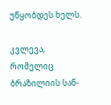უწყობდეს ხელს.

კვლევა, რომელიც ბრაზილიის სან-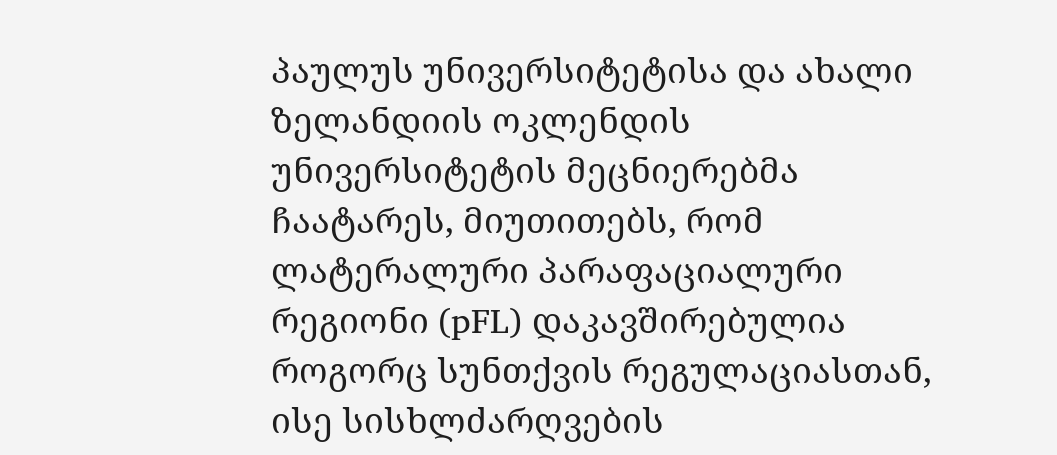პაულუს უნივერსიტეტისა და ახალი ზელანდიის ოკლენდის უნივერსიტეტის მეცნიერებმა ჩაატარეს, მიუთითებს, რომ ლატერალური პარაფაციალური რეგიონი (pFL) დაკავშირებულია როგორც სუნთქვის რეგულაციასთან, ისე სისხლძარღვების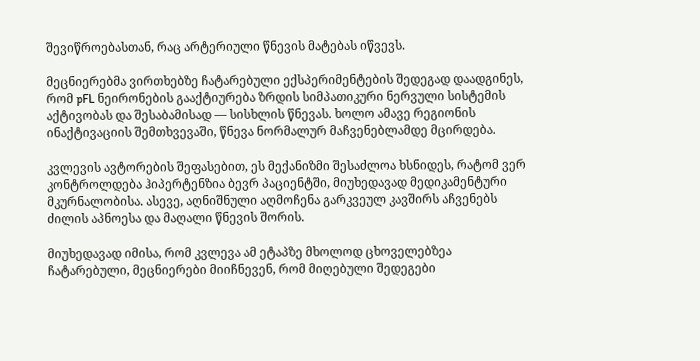შევიწროებასთან, რაც არტერიული წნევის მატებას იწვევს.

მეცნიერებმა ვირთხებზე ჩატარებული ექსპერიმენტების შედეგად დაადგინეს, რომ pFL ნეირონების გააქტიურება ზრდის სიმპათიკური ნერვული სისტემის აქტივობას და შესაბამისად — სისხლის წნევას. ხოლო ამავე რეგიონის ინაქტივაციის შემთხვევაში, წნევა ნორმალურ მაჩვენებლამდე მცირდება.

კვლევის ავტორების შეფასებით, ეს მექანიზმი შესაძლოა ხსნიდეს, რატომ ვერ კონტროლდება ჰიპერტენზია ბევრ პაციენტში, მიუხედავად მედიკამენტური მკურნალობისა. ასევე, აღნიშნული აღმოჩენა გარკვეულ კავშირს აჩვენებს ძილის აპნოესა და მაღალი წნევის შორის.

მიუხედავად იმისა, რომ კვლევა ამ ეტაპზე მხოლოდ ცხოველებზეა ჩატარებული, მეცნიერები მიიჩნევენ, რომ მიღებული შედეგები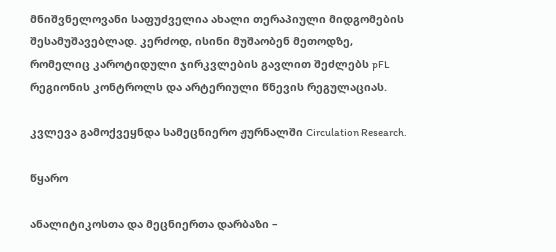მნიშვნელოვანი საფუძველია ახალი თერაპიული მიდგომების შესამუშავებლად. კერძოდ, ისინი მუშაობენ მეთოდზე, რომელიც კაროტიდული ჯირკვლების გავლით შეძლებს pFL რეგიონის კონტროლს და არტერიული წნევის რეგულაციას.

კვლევა გამოქვეყნდა სამეცნიერო ჟურნალში Circulation Research.

წყარო

ანალიტიკოსთა და მეცნიერთა დარბაზი –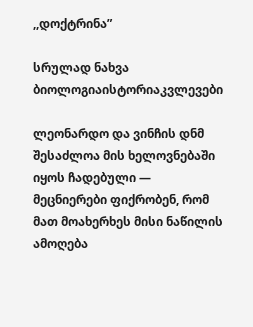,,დოქტრინა”

სრულად ნახვა
ბიოლოგიაისტორიაკვლევები

ლეონარდო და ვინჩის დნმ შესაძლოა მის ხელოვნებაში იყოს ჩადებული — მეცნიერები ფიქრობენ, რომ მათ მოახერხეს მისი ნაწილის ამოღება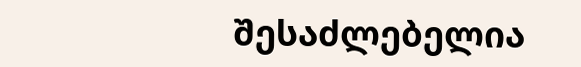შესაძლებელია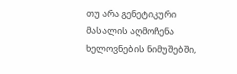თუ არა გენეტიკური მასალის აღმოჩენა ხელოვნების ნიმუშებში,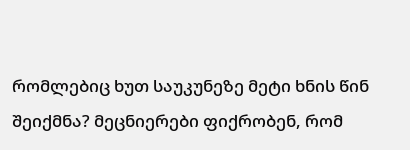რომლებიც ხუთ საუკუნეზე მეტი ხნის წინ შეიქმნა? მეცნიერები ფიქრობენ, რომ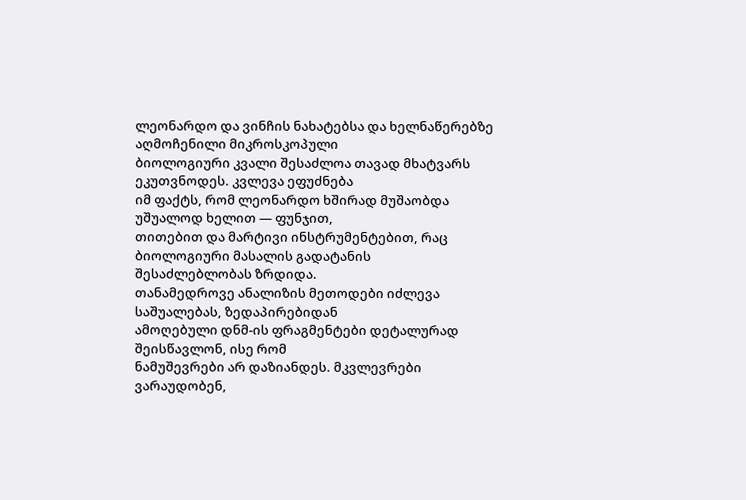ლეონარდო და ვინჩის ნახატებსა და ხელნაწერებზე აღმოჩენილი მიკროსკოპული
ბიოლოგიური კვალი შესაძლოა თავად მხატვარს ეკუთვნოდეს. კვლევა ეფუძნება
იმ ფაქტს, რომ ლეონარდო ხშირად მუშაობდა უშუალოდ ხელით — ფუნჯით,
თითებით და მარტივი ინსტრუმენტებით, რაც ბიოლოგიური მასალის გადატანის
შესაძლებლობას ზრდიდა.
თანამედროვე ანალიზის მეთოდები იძლევა საშუალებას, ზედაპირებიდან
ამოღებული დნმ-ის ფრაგმენტები დეტალურად შეისწავლონ, ისე რომ
ნამუშევრები არ დაზიანდეს. მკვლევრები ვარაუდობენ,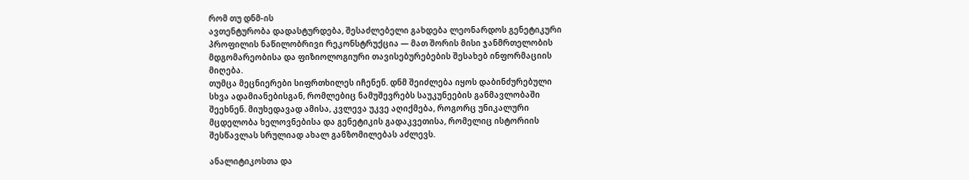რომ თუ დნმ-ის
ავთენტურობა დადასტურდება, შესაძლებელი გახდება ლეონარდოს გენეტიკური
პროფილის ნაწილობრივი რეკონსტრუქცია — მათ შორის მისი ჯანმრთელობის
მდგომარეობისა და ფიზიოლოგიური თავისებურებების შესახებ ინფორმაციის
მიღება.
თუმცა მეცნიერები სიფრთხილეს იჩენენ. დნმ შეიძლება იყოს დაბინძურებული
სხვა ადამიანებისგან, რომლებიც ნამუშევრებს საუკუნეების განმავლობაში
შეეხნენ. მიუხედავად ამისა, კვლევა უკვე აღიქმება, როგორც უნიკალური
მცდელობა ხელოვნებისა და გენეტიკის გადაკვეთისა, რომელიც ისტორიის
შესწავლას სრულიად ახალ განზომილებას აძლევს.

ანალიტიკოსთა და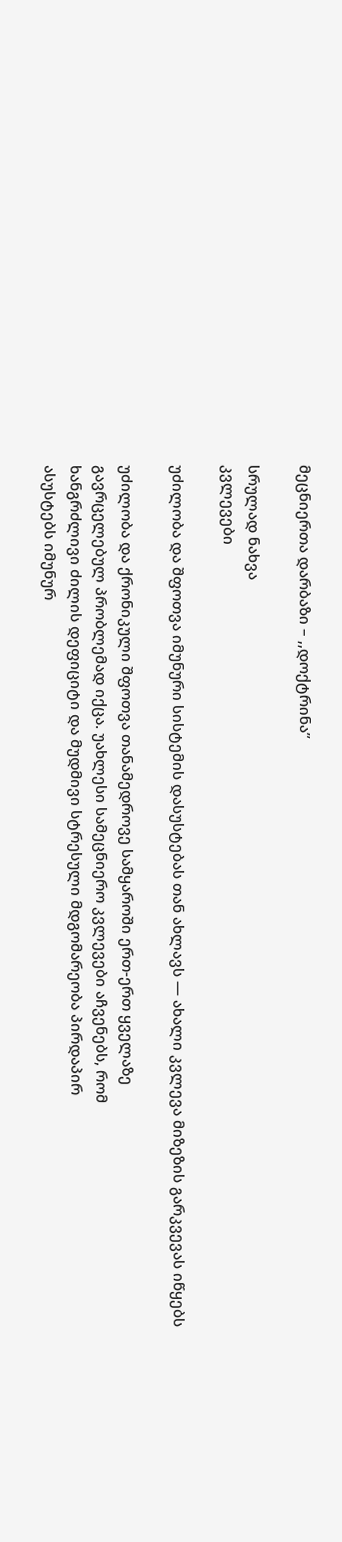მეცნიერთა დარბაზი – ,,დოქტრინა”

სრულად ნახვა
კვლევები

უძილობა და შფოთვა იმუნური სისტემის დასუსტებას თან ახლავს — ახალი კვლევა მიზეზის გარკვევას იწყებს

უძილობა და ქრონიკული შფოთვა თანამედროვე სამყაროში ერთ-ერთ ყველაზე
გავრცელებულ პრობლემად იქცა. უახლესი სამეცნიერო კვლევები აჩვენებს, რომ
ხანგრძლივი ძილის დეფიციტი და მუდმივი სტრესული მდგომარეობა პირდაპირ
ასუსტებს იმუნურ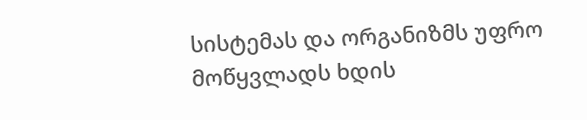სისტემას და ორგანიზმს უფრო მოწყვლადს ხდის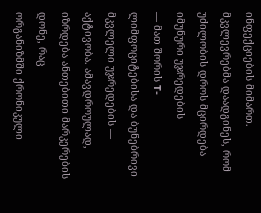ინფექციების მიმართ.
მკვლევრებმა დაადგინეს, რომ უძილობის დროს მცირდება იმუნური უჯრედების
— მათ შორის T-ლიმფოციტებისა და ბუნებრივი მკვლელი უჯრედების —
აქტივობა. ამავდროულად, იზრდება ანთებითი მარკერების დონე, რაც
ორგანიზმში ქრონიკული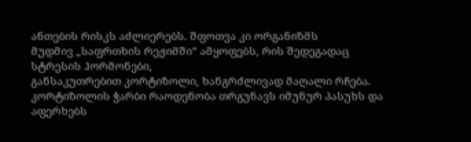ანთების რისკს აძლიერებს. შფოთვა კი ორგანიზმს
მუდმივ „საფრთხის რეჟიმში“ ამყოფებს, რის შედეგადაც სტრესის ჰორმონები,
განსაკუთრებით კორტიზოლი, ხანგრძლივად მაღალი რჩება.
კორტიზოლის ჭარბი რაოდენობა თრგუნავს იმუნურ პასუხს და აფერხებს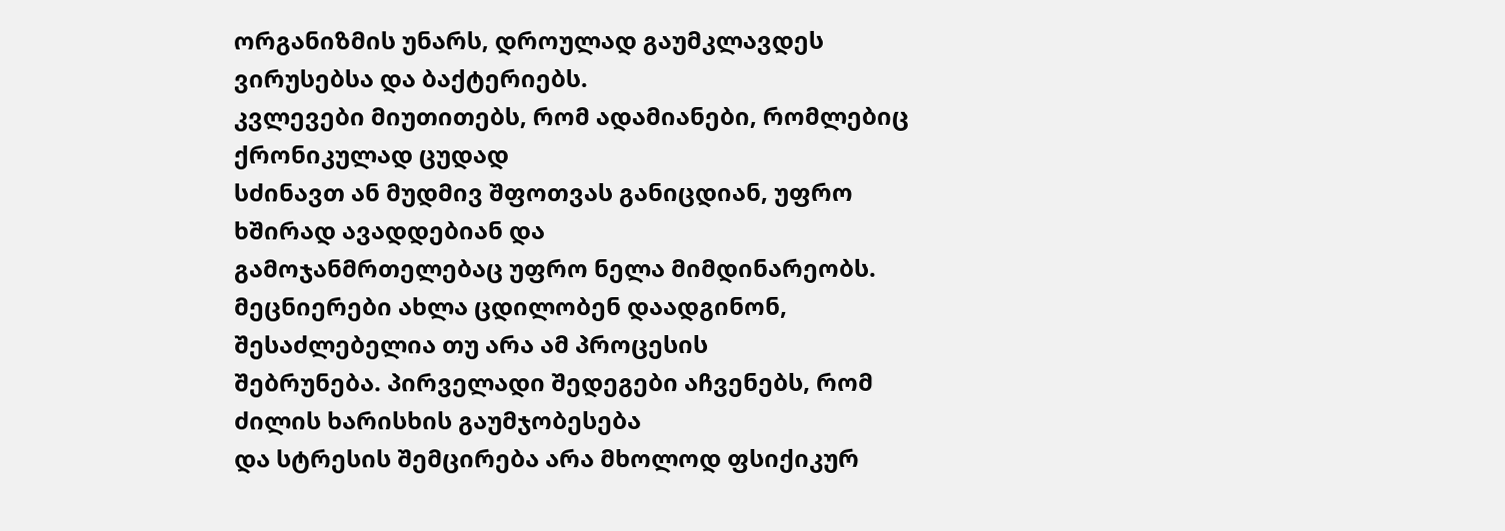ორგანიზმის უნარს, დროულად გაუმკლავდეს ვირუსებსა და ბაქტერიებს.
კვლევები მიუთითებს, რომ ადამიანები, რომლებიც ქრონიკულად ცუდად
სძინავთ ან მუდმივ შფოთვას განიცდიან, უფრო ხშირად ავადდებიან და
გამოჯანმრთელებაც უფრო ნელა მიმდინარეობს.
მეცნიერები ახლა ცდილობენ დაადგინონ, შესაძლებელია თუ არა ამ პროცესის
შებრუნება. პირველადი შედეგები აჩვენებს, რომ ძილის ხარისხის გაუმჯობესება
და სტრესის შემცირება არა მხოლოდ ფსიქიკურ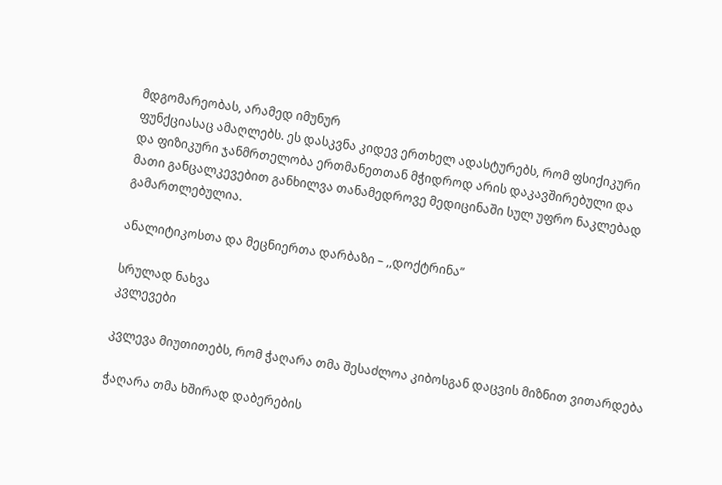მდგომარეობას, არამედ იმუნურ
ფუნქციასაც ამაღლებს. ეს დასკვნა კიდევ ერთხელ ადასტურებს, რომ ფსიქიკური
და ფიზიკური ჯანმრთელობა ერთმანეთთან მჭიდროდ არის დაკავშირებული და
მათი განცალკევებით განხილვა თანამედროვე მედიცინაში სულ უფრო ნაკლებად
გამართლებულია.

ანალიტიკოსთა და მეცნიერთა დარბაზი – ,,დოქტრინა”

სრულად ნახვა
კვლევები

კვლევა მიუთითებს, რომ ჭაღარა თმა შესაძლოა კიბოსგან დაცვის მიზნით ვითარდება

ჭაღარა თმა ხშირად დაბერების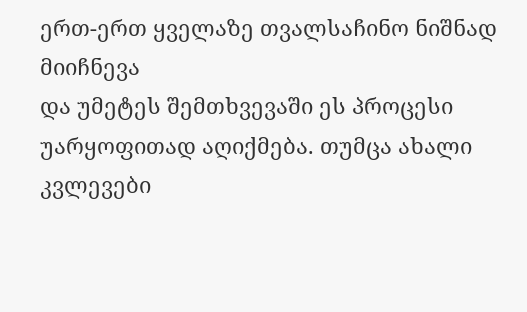ერთ-ერთ ყველაზე თვალსაჩინო ნიშნად მიიჩნევა
და უმეტეს შემთხვევაში ეს პროცესი უარყოფითად აღიქმება. თუმცა ახალი
კვლევები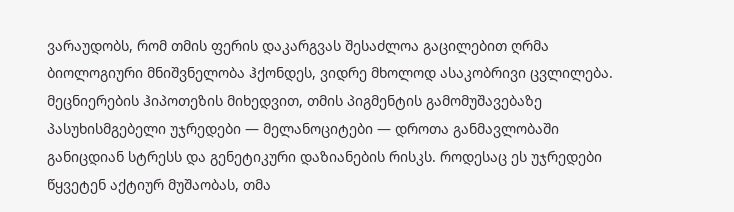ვარაუდობს, რომ თმის ფერის დაკარგვას შესაძლოა გაცილებით ღრმა
ბიოლოგიური მნიშვნელობა ჰქონდეს, ვიდრე მხოლოდ ასაკობრივი ცვლილება.
მეცნიერების ჰიპოთეზის მიხედვით, თმის პიგმენტის გამომუშავებაზე
პასუხისმგებელი უჯრედები — მელანოციტები — დროთა განმავლობაში
განიცდიან სტრესს და გენეტიკური დაზიანების რისკს. როდესაც ეს უჯრედები
წყვეტენ აქტიურ მუშაობას, თმა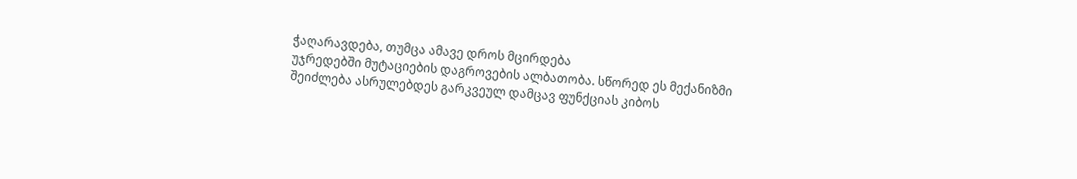ჭაღარავდება, თუმცა ამავე დროს მცირდება
უჯრედებში მუტაციების დაგროვების ალბათობა. სწორედ ეს მექანიზმი
შეიძლება ასრულებდეს გარკვეულ დამცავ ფუნქციას კიბოს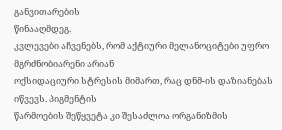განვითარების
წინააღმდეგ.
კვლევები აჩვენებს, რომ აქტიური მელანოციტები უფრო მგრძნობიარენი არიან
ოქსიდაციური სტრესის მიმართ, რაც დნმ-ის დაზიანებას იწვევს. პიგმენტის
წარმოების შეწყვეტა კი შესაძლოა ორგანიზმის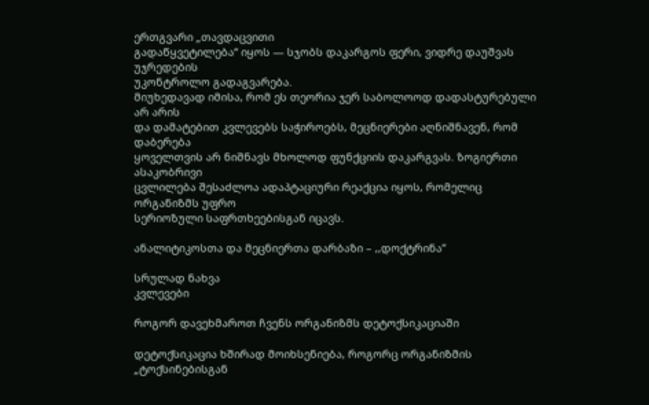ერთგვარი „თავდაცვითი
გადაწყვეტილება“ იყოს — სჯობს დაკარგოს ფერი, ვიდრე დაუშვას უჯრედების
უკონტროლო გადაგვარება.
მიუხედავად იმისა, რომ ეს თეორია ჯერ საბოლოოდ დადასტურებული არ არის
და დამატებით კვლევებს საჭიროებს, მეცნიერები აღნიშნავენ, რომ დაბერება
ყოველთვის არ ნიშნავს მხოლოდ ფუნქციის დაკარგვას. ზოგიერთი ასაკობრივი
ცვლილება შესაძლოა ადაპტაციური რეაქცია იყოს, რომელიც ორგანიზმს უფრო
სერიოზული საფრთხეებისგან იცავს.

ანალიტიკოსთა და მეცნიერთა დარბაზი – ,,დოქტრინა”

სრულად ნახვა
კვლევები

როგორ დავეხმაროთ ჩვენს ორგანიზმს დეტოქსიკაციაში

დეტოქსიკაცია ხშირად მოიხსენიება, როგორც ორგანიზმის „ტოქსინებისგან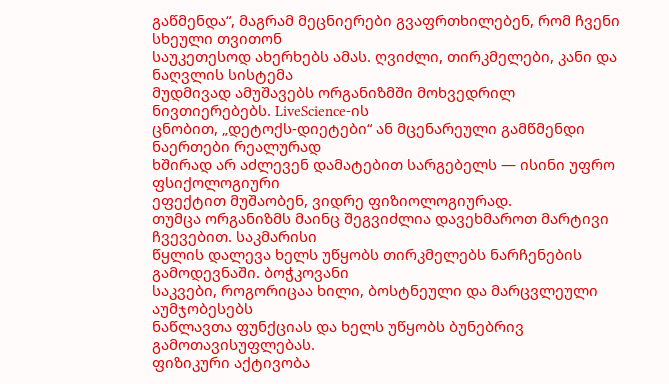გაწმენდა“, მაგრამ მეცნიერები გვაფრთხილებენ, რომ ჩვენი სხეული თვითონ
საუკეთესოდ ახერხებს ამას. ღვიძლი, თირკმელები, კანი და ნაღვლის სისტემა
მუდმივად ამუშავებს ორგანიზმში მოხვედრილ ნივთიერებებს. LiveScience-ის
ცნობით, „დეტოქს-დიეტები“ ან მცენარეული გამწმენდი ნაერთები რეალურად
ხშირად არ აძლევენ დამატებით სარგებელს — ისინი უფრო ფსიქოლოგიური
ეფექტით მუშაობენ, ვიდრე ფიზიოლოგიურად.
თუმცა ორგანიზმს მაინც შეგვიძლია დავეხმაროთ მარტივი ჩვევებით. საკმარისი
წყლის დალევა ხელს უწყობს თირკმელებს ნარჩენების გამოდევნაში. ბოჭკოვანი
საკვები, როგორიცაა ხილი, ბოსტნეული და მარცვლეული აუმჯობესებს
ნაწლავთა ფუნქციას და ხელს უწყობს ბუნებრივ გამოთავისუფლებას.
ფიზიკური აქტივობა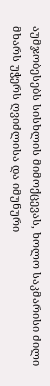აუმჯობესებს სისხლის მიმოქცევას, ხოლო საკმარისი ძილი
მხარს უჭერს ღვიძლისა და იმუნური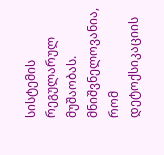სისტემის რეგულარულ მუშაობას.
მნიშვნელოვანია, რომ დეტოქსიკაციის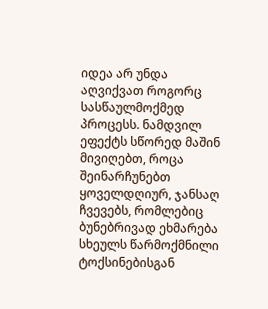იდეა არ უნდა აღვიქვათ როგორც
სასწაულმოქმედ პროცესს. ნამდვილ ეფექტს სწორედ მაშინ მივიღებთ, როცა
შეინარჩუნებთ ყოველდღიურ, ჯანსაღ ჩვევებს, რომლებიც ბუნებრივად ეხმარება
სხეულს წარმოქმნილი ტოქსინებისგან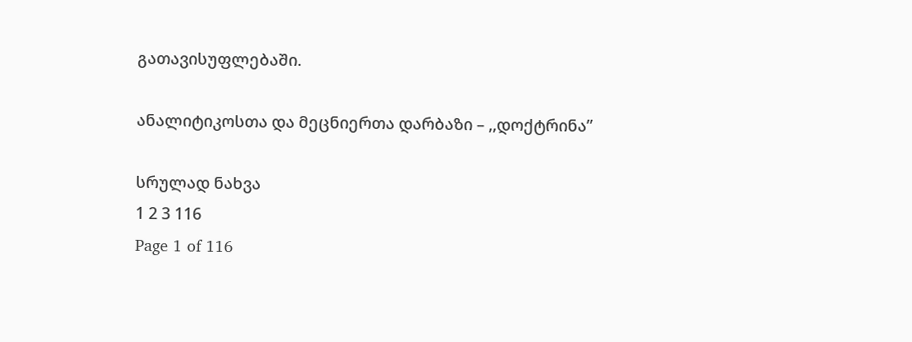გათავისუფლებაში.

ანალიტიკოსთა და მეცნიერთა დარბაზი – ,,დოქტრინა”

სრულად ნახვა
1 2 3 116
Page 1 of 116